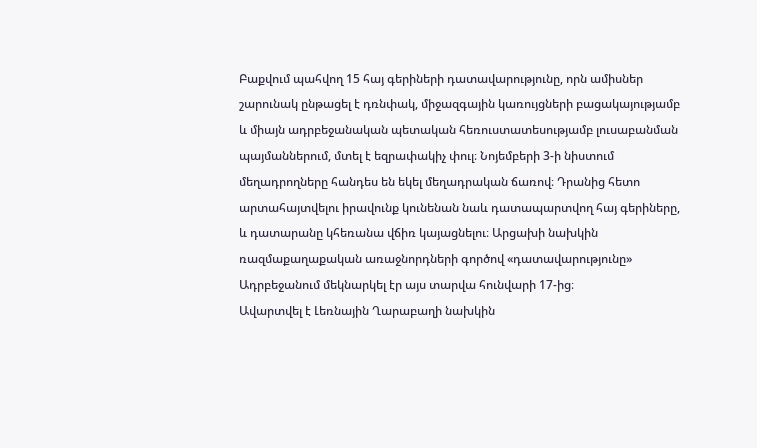Բաքվում պահվող 15 հայ գերիների դատավարությունը, որն ամիսներ շարունակ ընթացել է դռնփակ, միջազգային կառույցների բացակայությամբ և միայն ադրբեջանական պետական հեռուստատեսությամբ լուսաբանման պայմաններում, մտել է եզրափակիչ փուլ։ Նոյեմբերի 3-ի նիստում մեղադրողները հանդես են եկել մեղադրական ճառով։ Դրանից հետո արտահայտվելու իրավունք կունենան նաև դատապարտվող հայ գերիները, և դատարանը կհեռանա վճիռ կայացնելու։ Արցախի նախկին ռազմաքաղաքական առաջնորդների գործով «դատավարությունը» Ադրբեջանում մեկնարկել էր այս տարվա հունվարի 17-ից։
Ավարտվել է Լեռնային Ղարաբաղի նախկին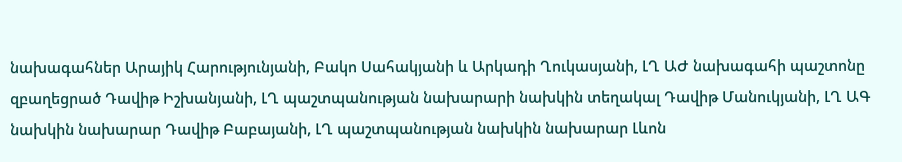նախագահներ Արայիկ Հարությունյանի, Բակո Սահակյանի և Արկադի Ղուկասյանի, ԼՂ ԱԺ նախագահի պաշտոնը զբաղեցրած Դավիթ Իշխանյանի, ԼՂ պաշտպանության նախարարի նախկին տեղակալ Դավիթ Մանուկյանի, ԼՂ ԱԳ նախկին նախարար Դավիթ Բաբայանի, ԼՂ պաշտպանության նախկին նախարար Լևոն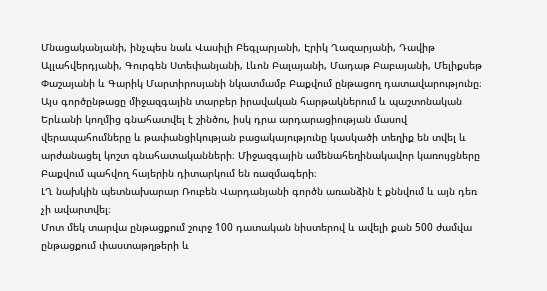Մնացականյանի, ինչպես նաև Վասիլի Բեգլարյանի, Էրիկ Ղազարյանի, Դավիթ Ալլահվերդյանի, Գուրգեն Ստեփանյանի, Լևոն Բալայանի, Մադաթ Բաբայանի, Մելիքսեթ Փաշայանի և Գարիկ Մարտիրոսյանի նկատմամբ Բաքվում ընթացող դատավարությունը։ Այս գործընթացը միջազգային տարբեր իրավական հարթակներում և պաշտոնական Երևանի կողմից գնահատվել է շինծու, իսկ դրա արդարացիության մասով վերապահումները և թափանցիկության բացակայությունը կասկածի տեղիք են տվել և արժանացել կոշտ գնահատականների։ Միջազգային ամենահեղինակավոր կառույցները Բաքվում պահվող հայերին դիտարկում են ռազմագերի։
ԼՂ նախկին պետնախարար Ռուբեն Վարդանյանի գործն առանձին է քննվում և այն դեռ չի ավարտվել։
Մոտ մեկ տարվա ընթացքում շուրջ 100 դատական նիստերով և ավելի քան 500 ժամվա ընթացքում փաստաթղթերի և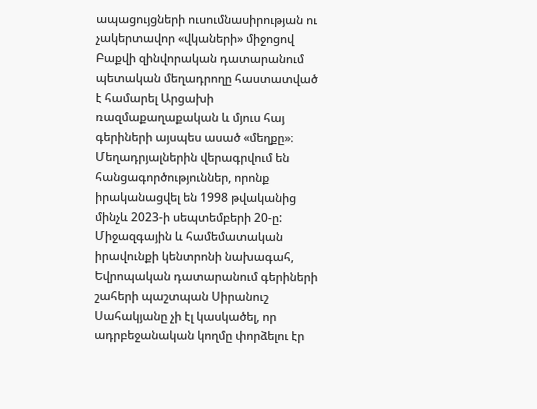ապացույցների ուսումնասիրության ու չակերտավոր «վկաների» միջոցով Բաքվի զինվորական դատարանում պետական մեղադրողը հաստատված է համարել Արցախի ռազմաքաղաքական և մյուս հայ գերիների այսպես ասած «մեղքը»։ Մեղադրյալներին վերագրվում են հանցագործություններ, որոնք իրականացվել են 1998 թվականից մինչև 2023-ի սեպտեմբերի 20-ը:
Միջազգային և համեմատական իրավունքի կենտրոնի նախագահ, Եվրոպական դատարանում գերիների շահերի պաշտպան Սիրանուշ Սահակյանը չի էլ կասկածել, որ ադրբեջանական կողմը փորձելու էր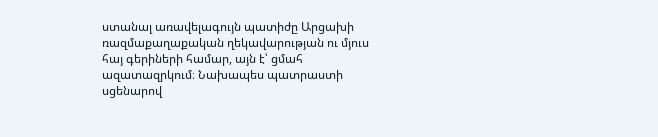ստանալ առավելագույն պատիժը Արցախի ռազմաքաղաքական ղեկավարության ու մյուս հայ գերիների համար, այն է՝ ցմահ ազատազրկում։ Նախապես պատրաստի սցենարով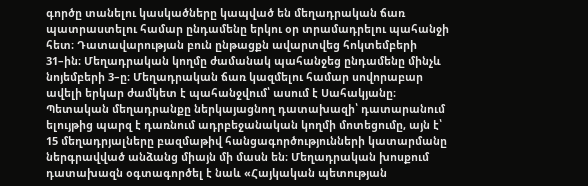գործը տանելու կասկածները կապված են մեղադրական ճառ պատրաստելու համար ընդամենը երկու օր տրամադրելու պահանջի հետ։ Դատավարության բուն ընթացքն ավարտվեց հոկտեմբերի 31–ին։ Մեղադրական կողմը ժամանակ պահանջեց ընդամենը մինչև նոյեմբերի 3–ը։ Մեղադրական ճառ կազմելու համար սովորաբար ավելի երկար ժամկետ է պահանջվում՝ ասում է Սահակյանը։
Պետական մեղադրանքը ներկայացնող դատախազի՝ դատարանում ելույթից պարզ է դառնում ադրբեջանական կողմի մոտեցումը, այն է՝ 15 մեղադրյալները բազմաթիվ հանցագործությունների կատարմանը ներգրավված անձանց միայն մի մասն են։ Մեղադրական խոսքում դատախազն օգտագործել է նաև «Հայկական պետության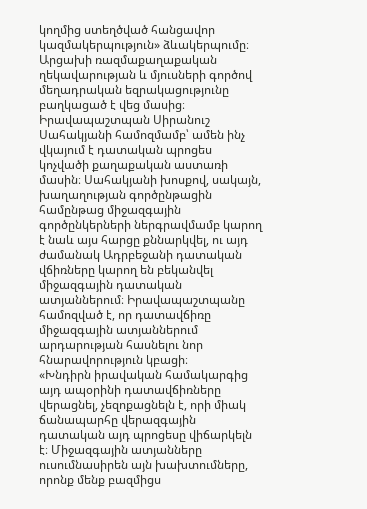կողմից ստեղծված հանցավոր կազմակերպություն» ձևակերպումը։ Արցախի ռազմաքաղաքական ղեկավարության և մյուսների գործով մեղադրական եզրակացությունը բաղկացած է վեց մասից։
Իրավապաշտպան Սիրանուշ Սահակյանի համոզմամբ՝ ամեն ինչ վկայում է դատական պրոցես կոչվածի քաղաքական աստառի մասին։ Սահակյանի խոսքով, սակայն, խաղաղության գործընթացին համընթաց միջազգային գործընկերների ներգրավմամբ կարող է նաև այս հարցը քննարկվել, ու այդ ժամանակ Ադրբեջանի դատական վճիռները կարող են բեկանվել միջազգային դատական ատյաններում։ Իրավապաշտպանը համոզված է, որ դատավճիռը միջազգային ատյաններում արդարության հասնելու նոր հնարավորություն կբացի։
«Խնդիրն իրավական համակարգից այդ ապօրինի դատավճիռները վերացնել, չեզոքացնելն է, որի միակ ճանապարհը վերազգային դատական այդ պրոցեսը վիճարկելն է։ Միջազգային ատյանները ուսումնասիրեն այն խախտումները, որոնք մենք բազմիցս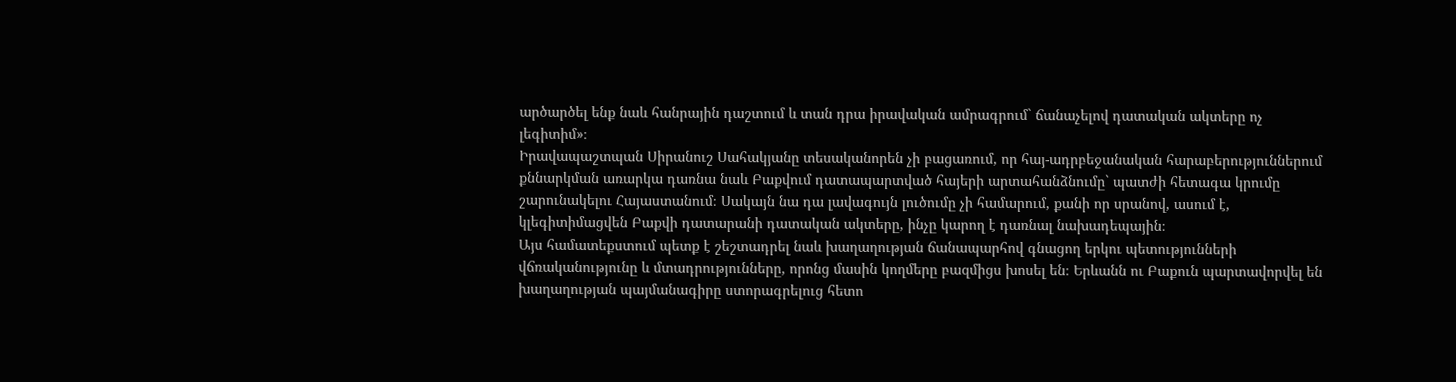արծարծել ենք նաև հանրային դաշտում և տան դրա իրավական ամրագրում` ճանաչելով դատական ակտերը ոչ լեգիտիմ»։
Իրավապաշտպան Սիրանուշ Սահակյանը տեսականորեն չի բացառում, որ հայ-ադրբեջանական հարաբերություններում քննարկման առարկա դառնա նաև Բաքվում դատապարտված հայերի արտահանձնումը` պատժի հետագա կրումը շարունակելու Հայաստանում։ Սակայն նա դա լավագույն լուծումը չի համարում, քանի որ սրանով, ասում է, կլեգիտիմացվեն Բաքվի դատարանի դատական ակտերը, ինչը կարող է դառնալ նախադեպային։
Այս համատեքստում պետք է շեշտադրել նաև խաղաղության ճանապարհով գնացող երկու պետությունների վճռականությունը և մտադրությունները, որոնց մասին կողմերը բազմիցս խոսել են։ Երևանն ու Բաքուն պարտավորվել են խաղաղության պայմանագիրը ստորագրելուց հետո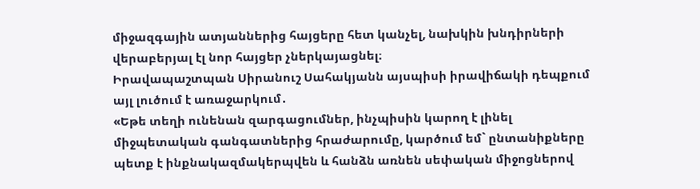միջազգային ատյաններից հայցերը հետ կանչել, նախկին խնդիրների վերաբերյալ էլ նոր հայցեր չներկայացնել։
Իրավապաշտպան Սիրանուշ Սահակյանն այսպիսի իրավիճակի դեպքում այլ լուծում է առաջարկում․
«Եթե տեղի ունենան զարգացումներ, ինչպիսին կարող է լինել միջպետական գանգատներից հրաժարումը, կարծում եմ` ընտանիքները պետք է ինքնակազմակերպվեն և հանձն առնեն սեփական միջոցներով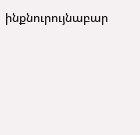ինքնուրույնաբար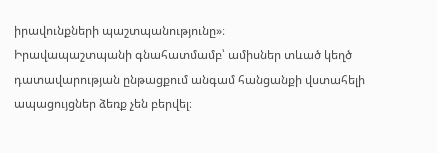իրավունքների պաշտպանությունը»։
Իրավապաշտպանի գնահատմամբ՝ ամիսներ տևած կեղծ դատավարության ընթացքում անգամ հանցանքի վստահելի ապացույցներ ձեռք չեն բերվել։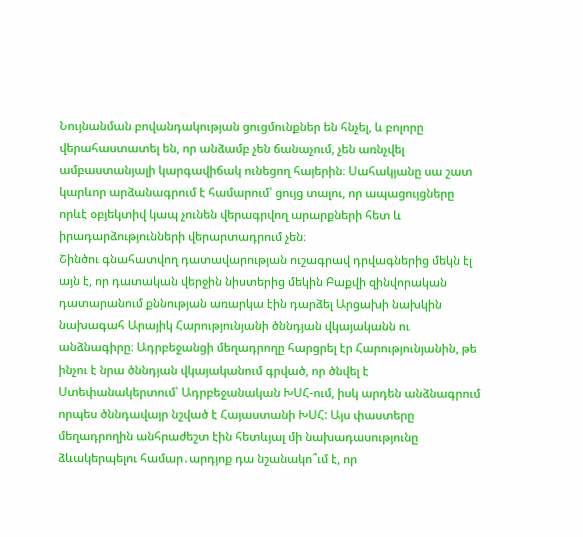Նույնանման բովանդակության ցուցմունքներ են հնչել, և բոլորը վերահաստատել են, որ անձամբ չեն ճանաչում, չեն առնչվել ամբաստանյալի կարգավիճակ ունեցող հայերին։ Սահակյանը սա շատ կարևոր արձանագրում է համարում՝ ցույց տալու, որ ապացույցները որևէ օբյեկտիվ կապ չունեն վերագրվող արարքների հետ և իրադարձությունների վերարտադրում չեն։
Շինծու գնահատվող դատավարության ուշագրավ դրվագներից մեկն էլ այն է, որ դատական վերջին նիստերից մեկին Բաքվի զինվորական դատարանում քննության առարկա էին դարձել Արցախի նախկին նախագահ Արայիկ Հարությունյանի ծննդյան վկայականն ու անձնագիրը։ Ադրբեջանցի մեղադրողը հարցրել էր Հարությունյանին, թե ինչու է նրա ծննդյան վկայականում գրված, որ ծնվել է Ստեփանակերտում՝ Ադրբեջանական ԽՍՀ-ում, իսկ արդեն անձնագրում որպես ծննդավայր նշված է Հայաստանի ԽՍՀ: Այս փաստերը մեղադրողին անհրաժեշտ էին հետևյալ մի նախադասությունը ձևակերպելու համար․արդյոք դա նշանակո՞ւմ է, որ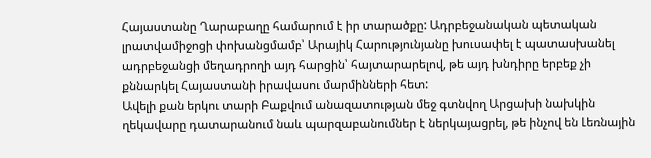Հայաստանը Ղարաբաղը համարում է իր տարածքը: Ադրբեջանական պետական լրատվամիջոցի փոխանցմամբ՝ Արայիկ Հարությունյանը խուսափել է պատասխանել ադրբեջանցի մեղադրողի այդ հարցին՝ հայտարարելով, թե այդ խնդիրը երբեք չի քննարկել Հայաստանի իրավասու մարմինների հետ:
Ավելի քան երկու տարի Բաքվում անազատության մեջ գտնվող Արցախի նախկին ղեկավարը դատարանում նաև պարզաբանումներ է ներկայացրել, թե ինչով են Լեռնային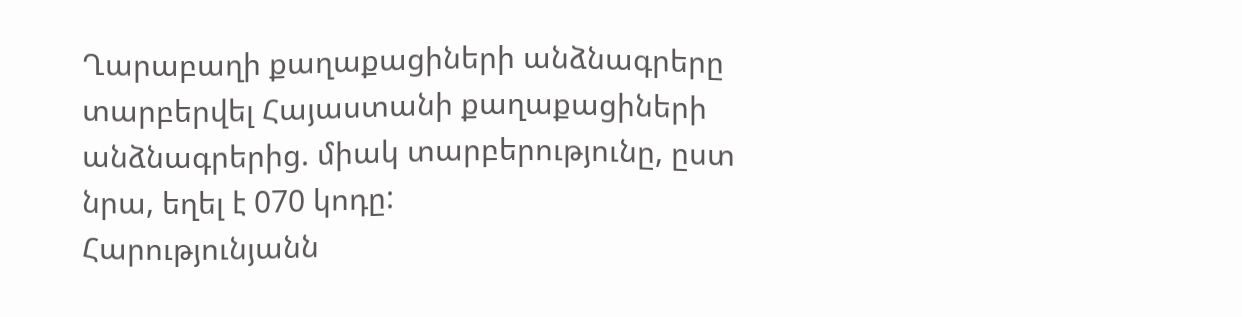Ղարաբաղի քաղաքացիների անձնագրերը տարբերվել Հայաստանի քաղաքացիների անձնագրերից. միակ տարբերությունը, ըստ նրա, եղել է 070 կոդը:
Հարությունյանն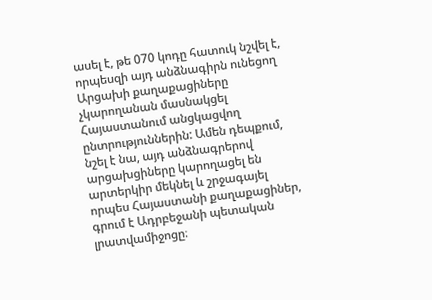ասել է, թե 070 կոդը հատուկ նշվել է, որպեսզի այդ անձնագիրն ունեցող Արցախի քաղաքացիները չկարողանան մասնակցել Հայաստանում անցկացվող ընտրություններին: Ամեն դեպքում, նշել է նա, այդ անձնագրերով արցախցիները կարողացել են արտերկիր մեկնել և շրջագայել որպես Հայաստանի քաղաքացիներ, գրում է Ադրբեջանի պետական լրատվամիջոցը։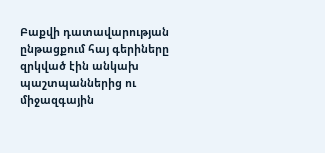Բաքվի դատավարության ընթացքում հայ գերիները զրկված էին անկախ պաշտպաններից ու միջազգային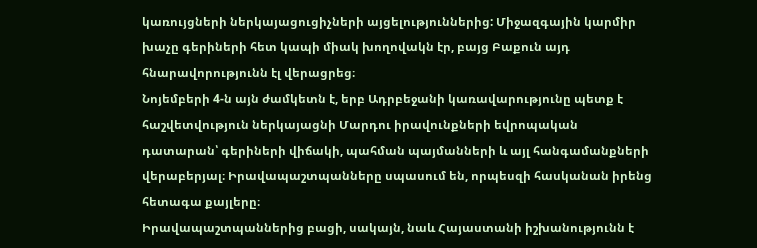կառույցների ներկայացուցիչների այցելություններից: Միջազգային կարմիր խաչը գերիների հետ կապի միակ խողովակն էր, բայց Բաքուն այդ հնարավորությունն էլ վերացրեց։
Նոյեմբերի 4-ն այն ժամկետն է, երբ Ադրբեջանի կառավարությունը պետք է հաշվետվություն ներկայացնի Մարդու իրավունքների եվրոպական դատարան՝ գերիների վիճակի, պահման պայմանների և այլ հանգամանքների վերաբերյալ։ Իրավապաշտպանները սպասում են, որպեսզի հասկանան իրենց հետագա քայլերը։
Իրավապաշտպաններից բացի, սակայն, նաև Հայաստանի իշխանությունն է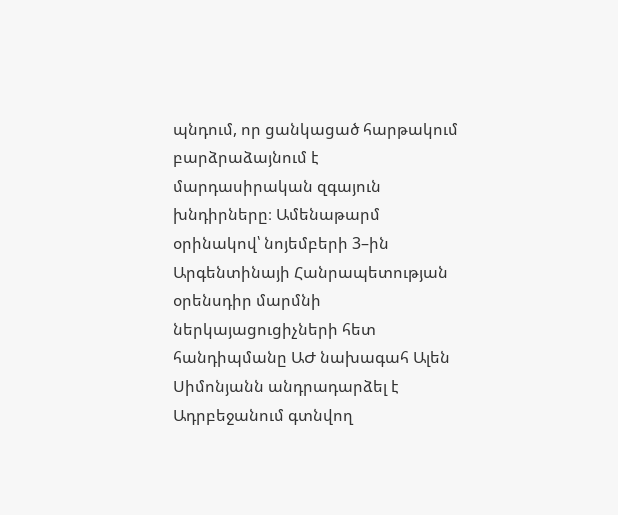պնդում, որ ցանկացած հարթակում բարձրաձայնում է մարդասիրական զգայուն խնդիրները։ Ամենաթարմ օրինակով՝ նոյեմբերի 3–ին Արգենտինայի Հանրապետության օրենսդիր մարմնի ներկայացուցիչների հետ հանդիպմանը ԱԺ նախագահ Ալեն Սիմոնյանն անդրադարձել է Ադրբեջանում գտնվող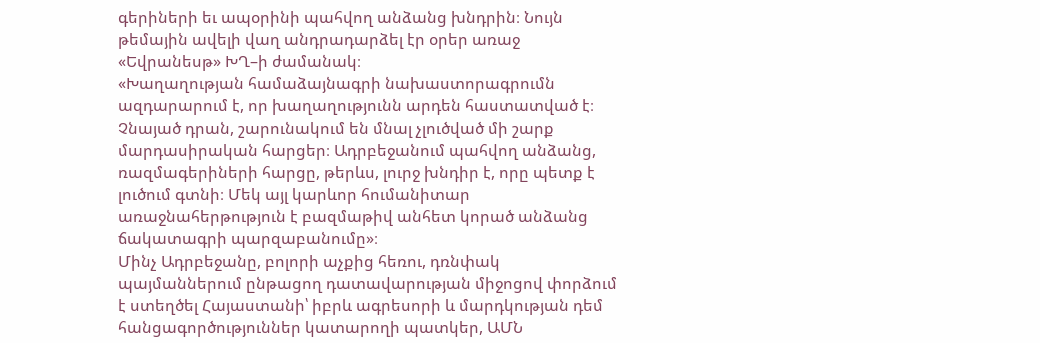գերիների եւ ապօրինի պահվող անձանց խնդրին։ Նույն թեմային ավելի վաղ անդրադարձել էր օրեր առաջ «Եվրանեսթ» ԽՂ–ի ժամանակ։
«Խաղաղության համաձայնագրի նախաստորագրումն ազդարարում է, որ խաղաղությունն արդեն հաստատված է։ Չնայած դրան, շարունակում են մնալ չլուծված մի շարք մարդասիրական հարցեր։ Ադրբեջանում պահվող անձանց, ռազմագերիների հարցը, թերևս, լուրջ խնդիր է, որը պետք է լուծում գտնի։ Մեկ այլ կարևոր հումանիտար առաջնահերթություն է բազմաթիվ անհետ կորած անձանց ճակատագրի պարզաբանումը»։
Մինչ Ադրբեջանը, բոլորի աչքից հեռու, դռնփակ պայմաններում ընթացող դատավարության միջոցով փորձում է ստեղծել Հայաստանի՝ իբրև ագրեսորի և մարդկության դեմ հանցագործություններ կատարողի պատկեր, ԱՄՆ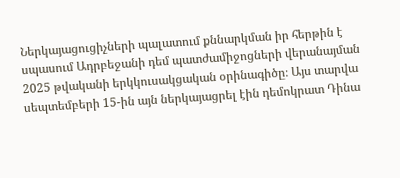Ներկայացուցիչների պալատում քննարկման իր հերթին է սպասում Ադրբեջանի դեմ պատժամիջոցների վերանայման 2025 թվականի երկկուսակցական օրինագիծը։ Այս տարվա սեպտեմբերի 15-ին այն ներկայացրել էին դեմոկրատ Դինա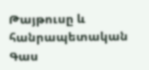Թայթուսը և հանրապետական Գաս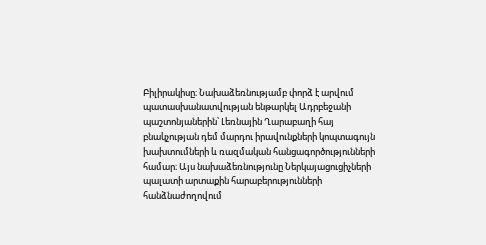Բիլիրակիսը։ Նախաձեռնությամբ փորձ է արվում պատասխանատվության ենթարկել Ադրբեջանի պաշտոնյաներին՝ Լեռնային Ղարաբաղի հայ բնակչության դեմ մարդու իրավունքների կոպտագույն խախտումների և ռազմական հանցագործությունների համար։ Այս նախաձեռնությունը Ներկայացուցիչների պալատի արտաքին հարաբերությունների հանձնաժողովում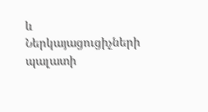և Ներկայացուցիչների պալատի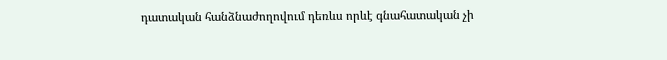դատական հանձնաժողովում դեռևս որևէ գնահատական չի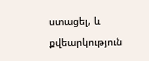ստացել, և քվեարկություն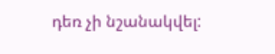դեռ չի նշանակվել: